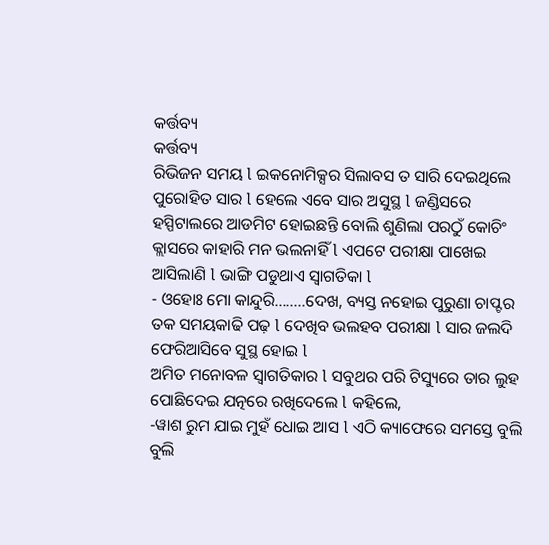କର୍ତ୍ତବ୍ୟ
କର୍ତ୍ତବ୍ୟ
ରିଭିଜନ ସମୟ l ଇକନୋମିକ୍ସର ସିଲାବସ ତ ସାରି ଦେଇଥିଲେ ପୁରୋହିତ ସାର l ହେଲେ ଏବେ ସାର ଅସୁସ୍ଥ l ଜଣ୍ଡିସରେ ହସ୍ପିଟାଲରେ ଆଡମିଟ ହୋଇଛନ୍ତି ବୋଲି ଶୁଣିଲା ପରଠୁଁ କୋଚିଂ କ୍ଲାସରେ କାହାରି ମନ ଭଲନାହିଁ l ଏପଟେ ପରୀକ୍ଷା ପାଖେଇ ଆସିଲାଣି l ଭାଙ୍ଗି ପଡୁଥାଏ ସ୍ଵାଗତିକା l
- ଓହୋଃ ମୋ କାନ୍ଦୁରି........ଦେଖ, ବ୍ୟସ୍ତ ନହୋଇ ପୁରୁଣା ଚାପ୍ଟର ତକ ସମୟକାଢି ପଢ଼ l ଦେଖିବ ଭଲହବ ପରୀକ୍ଷା l ସାର ଜଲଦି ଫେରିଆସିବେ ସୁସ୍ଥ ହୋଇ l
ଅମିତ ମନୋବଳ ସ୍ଵାଗତିକାର l ସବୁଥର ପରି ଟିସ୍ୟୁରେ ତାର ଲୁହ ପୋଛିଦେଇ ଯତ୍ନରେ ରଖିଦେଲେ l କହିଲେ,
-ୱାଶ ରୁମ ଯାଇ ମୁହଁ ଧୋଇ ଆସ l ଏଠି କ୍ୟାଫେରେ ସମସ୍ତେ ବୁଲି ବୁଲି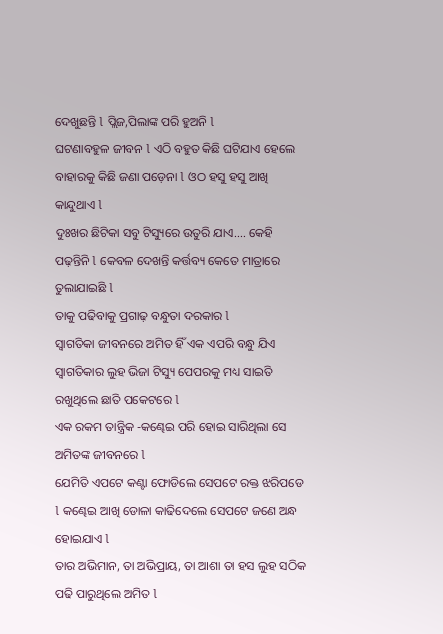ଦେଖୁଛନ୍ତି l ପ୍ଲିଜ,ପିଲାଙ୍କ ପରି ହୁଅନି l
ଘଟଣାବହୁଳ ଜୀବନ l ଏଠି ବହୁତ କିଛି ଘଟିଯାଏ ହେଲେ ବାହାରକୁ କିଛି ଜଣା ପଡ଼େନା l ଓଠ ହସୁ ହସୁ ଆଖି କାନ୍ଦୁଥାଏ l
ଦୁଃଖର ଛିଟିକା ସବୁ ଟିସ୍ୟୁରେ ଉତୁରି ଯାଏ.... କେହି ପଢ଼ନ୍ତିନି l କେବଳ ଦେଖନ୍ତି କର୍ତ୍ତବ୍ୟ କେତେ ମାତ୍ରାରେ ତୁଲାଯାଇଛି l
ତାକୁ ପଢିବାକୁ ପ୍ରଗାଢ଼ ବନ୍ଧୁତା ଦରକାର l
ସ୍ୱାଗତିକା ଜୀବନରେ ଅମିତ ହିଁ ଏକ ଏପରି ବନ୍ଧୁ ଯିଏ ସ୍ଵାଗତିକାର ଲୁହ ଭିଜା ଟିସ୍ୟୁ ପେପରକୁ ମଧ୍ୟ ସାଇତି ରଖୁଥିଲେ ଛାତି ପକେଟରେ l
ଏକ ରକମ ତାନ୍ତ୍ରିକ -କଣ୍ଢେଇ ପରି ହୋଇ ସାରିଥିଲା ସେ ଅମିତଙ୍କ ଜୀବନରେ l
ଯେମିତି ଏପଟେ କଣ୍ଟା ଫୋଡିଲେ ସେପଟେ ରକ୍ତ ଝରିପଡେ l କଣ୍ଢେଇ ଆଖି ଡୋଳା କାଢିଦେଲେ ସେପଟେ ଜଣେ ଅନ୍ଧ ହୋଇଯାଏ l
ତାର ଅଭିମାନ, ତା ଅଭିପ୍ରାୟ, ତା ଆଶା ତା ହସ ଲୁହ ସଠିକ ପଢି ପାରୁଥିଲେ ଅମିତ l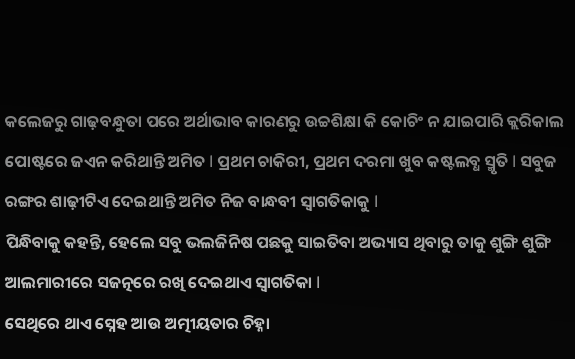କଲେଜରୁ ଗାଢ଼ବନ୍ଧୁତା ପରେ ଅର୍ଥାଭାବ କାରଣରୁ ଉଚ୍ଚଶିକ୍ଷା କି କୋଚିଂ ନ ଯାଇପାରି କ୍ଲରିକାଲ ପୋଷ୍ଟରେ ଜଏନ କରିଥାନ୍ତି ଅମିତ l ପ୍ରଥମ ଚାକିରୀ, ପ୍ରଥମ ଦରମା ଖୁବ କଷ୍ଟଲବ୍ଧ ସ୍ମୃତି l ସବୁଜ ରଙ୍ଗର ଶାଢ଼ୀଟିଏ ଦେଇଥାନ୍ତି ଅମିତ ନିଜ ବାନ୍ଧବୀ ସ୍ଵାଗତିକାକୁ l
ପିନ୍ଧିବାକୁ କହନ୍ତି, ହେଲେ ସବୁ ଭଲଜିନିଷ ପଛକୁ ସାଇତିବା ଅଭ୍ୟାସ ଥିବାରୁ ତାକୁ ଶୁଙ୍ଗି ଶୁଙ୍ଗି ଆଲମାରୀରେ ସଜତ୍ନରେ ରଖି ଦେଇଥାଏ ସ୍ଵାଗତିକା l
ସେଥିରେ ଥାଏ ସ୍ନେହ ଆଉ ଅତ୍ମୀୟତାର ଚିହ୍ନା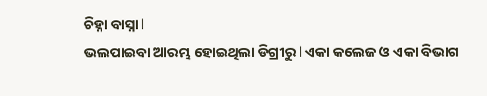ଚିହ୍ନା ବାସ୍ନା l
ଭଲପାଇବା ଆରମ୍ଭ ହୋଇଥିଲା ଡିଗ୍ରୀରୁ l ଏକା କଲେଜ ଓ ଏକା ବିଭାଗ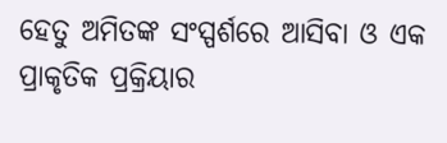ହେତୁ ଅମିତଙ୍କ ସଂସ୍ପର୍ଶରେ ଆସିବା ଓ ଏକ ପ୍ରାକୃତିକ ପ୍ରକ୍ରିୟାର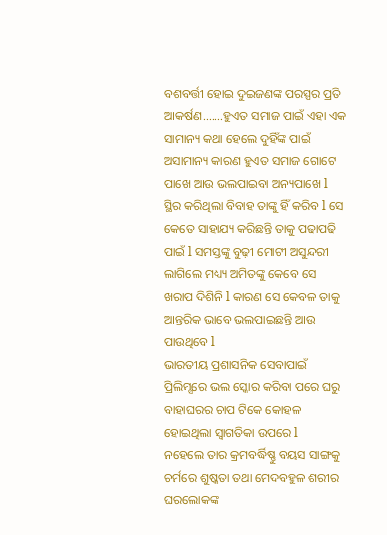ବଶବର୍ତ୍ତୀ ହୋଇ ଦୁଇଜଣଙ୍କ ପରସ୍ପର ପ୍ରତି ଆକର୍ଷଣ.......ହୁଏତ ସମାଜ ପାଇଁ ଏହା ଏକ ସାମାନ୍ୟ କଥା ହେଲେ ଦୁହିଁଙ୍କ ପାଇଁ ଅସାମାନ୍ୟ କାରଣ ହୁଏତ ସମାଜ ଗୋଟେ ପାଖେ ଆଉ ଭଲପାଇବା ଅନ୍ୟପାଖେ l
ସ୍ଥିର କରିଥିଲା ବିବାହ ତାଙ୍କୁ ହିଁ କରିବ l ସେ କେତେ ସାହାଯ୍ୟ କରିଛନ୍ତି ତାକୁ ପଢାପଢି ପାଇଁ l ସମସ୍ତଙ୍କୁ ବୁଢ଼ୀ ମୋଟୀ ଅସୁନ୍ଦରୀ ଲାଗିଲେ ମଧ୍ୟ୍ୟ ଅମିତଙ୍କୁ କେବେ ସେ ଖରାପ ଦିଶିନି l କାରଣ ସେ କେବଳ ତାକୁ ଆନ୍ତରିକ ଭାବେ ଭଲପାଇଛନ୍ତି ଆଉ ପାଉଥିବେ l
ଭାରତୀୟ ପ୍ରଶାସନିକ ସେବାପାଇଁ ପ୍ରିଲିମ୍ସରେ ଭଲ ସ୍କୋର କରିବା ପରେ ଘରୁ ବାହାଘରର ଚାପ ଟିକେ କୋହଳ ହୋଇଥିଲା ସ୍ଵାଗତିକା ଉପରେ l
ନହେଲେ ତାର କ୍ରମବର୍ଦ୍ଧିଷ୍ଣୁ ବୟସ ସାଙ୍ଗକୁ ଚର୍ମରେ ଶୁଷ୍କତା ତଥା ମେଦବହୁଳ ଶରୀର ଘରଲୋକଙ୍କ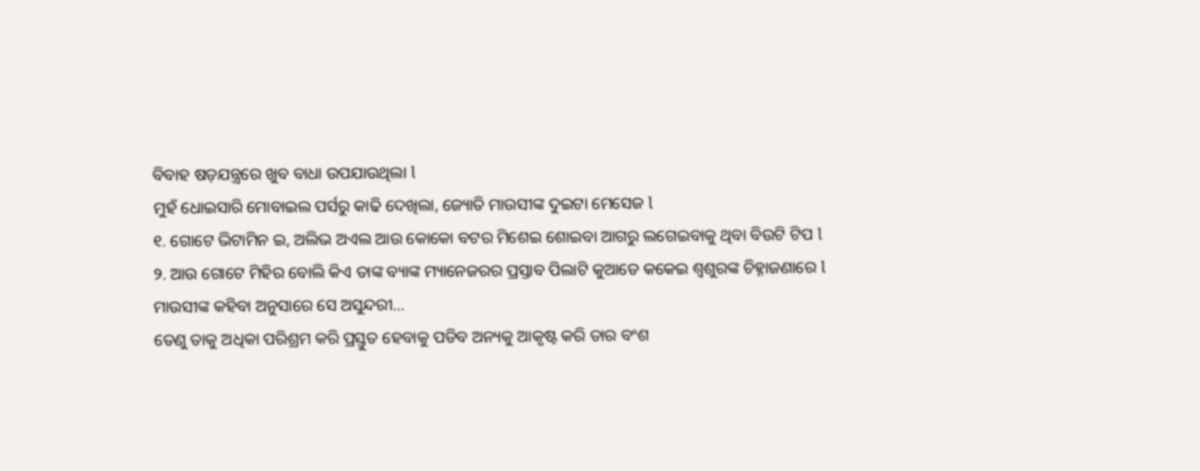ବିବାହ ଷଡ଼ଯନ୍ତ୍ରରେ ଖୁବ ବାଧା ଉପଯାଉଥିଲା l
ମୁହଁ ଧୋଇସାରି ମୋବାଇଲ ପର୍ସରୁ କାଢି ଦେଖିଲା, ଜ୍ୟୋତି ମାଉସୀଙ୍କ ଦୁଇଟା ମେସେଜ l
୧. ଗୋଟେ ଭିଟାମିନ ଇ, ଅଲିଭ ଅଏଲ ଆଉ କୋକୋ ବଟର ମିଶେଇ ଶୋଇବା ଆଗରୁ ଲଗେଇବାକୁ ଥିବା ବିଉଟି ଟିପ l
୨. ଆଉ ଗୋଟେ ମିହିର ବୋଲି କିଏ ତାଙ୍କ ବ୍ୟାଙ୍କ ମ୍ୟାନେଜରର ପ୍ରସ୍ତାବ ପିଲାଟି କୁଆଡେ କକେଇ ଶ୍ୱଶୁରଙ୍କ ଚିହ୍ନାଜଣାରେ l
ମାଉସୀଙ୍କ କହିବା ଅନୁସାରେ ସେ ଅସୁନ୍ଦରୀ...
ତେଣୁ ତାକୁ ଅଧିକା ପରିଶ୍ରମ କରି ପ୍ରସ୍ତୁତ ହେବାକୁ ପଡିବ ଅନ୍ୟକୁ ଆକୃଷ୍ଟ କରି ତାର ବଂଶ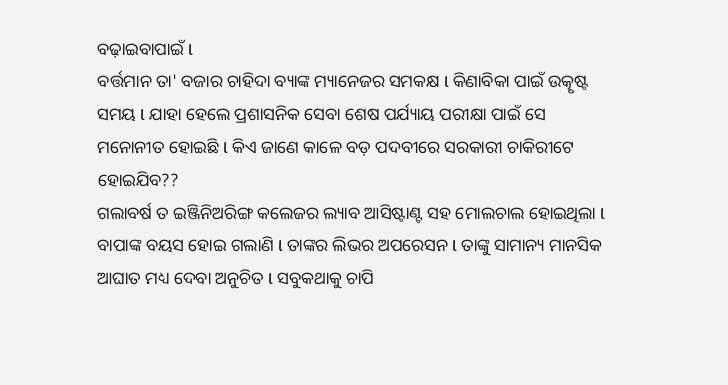ବଢ଼ାଇବାପାଇଁ l
ବର୍ତ୍ତମାନ ତା' ବଜାର ଚାହିଦା ବ୍ୟାଙ୍କ ମ୍ୟାନେଜର ସମକକ୍ଷ l କିଣାବିକା ପାଇଁ ଉତ୍କୃଷ୍ଟ ସମୟ l ଯାହା ହେଲେ ପ୍ରଶାସନିକ ସେବା ଶେଷ ପର୍ଯ୍ୟାୟ ପରୀକ୍ଷା ପାଇଁ ସେ ମନୋନୀତ ହୋଇଛି l କିଏ ଜାଣେ କାଳେ ବଡ଼ ପଦବୀରେ ସରକାରୀ ଚାକିରୀଟେ ହୋଇଯିବ??
ଗଲାବର୍ଷ ତ ଇଞ୍ଜିନିଅରିଙ୍ଗ କଲେଜର ଲ୍ୟାବ ଆସିଷ୍ଟାଣ୍ଟ ସହ ମୋଲଚାଲ ହୋଇଥିଲା l
ବାପାଙ୍କ ବୟସ ହୋଇ ଗଲାଣି l ତାଙ୍କର ଲିଭର ଅପରେସନ l ତାଙ୍କୁ ସାମାନ୍ୟ ମାନସିକ ଆଘାତ ମଧ୍ୟ ଦେବା ଅନୁଚିତ l ସବୁକଥାକୁ ଚାପି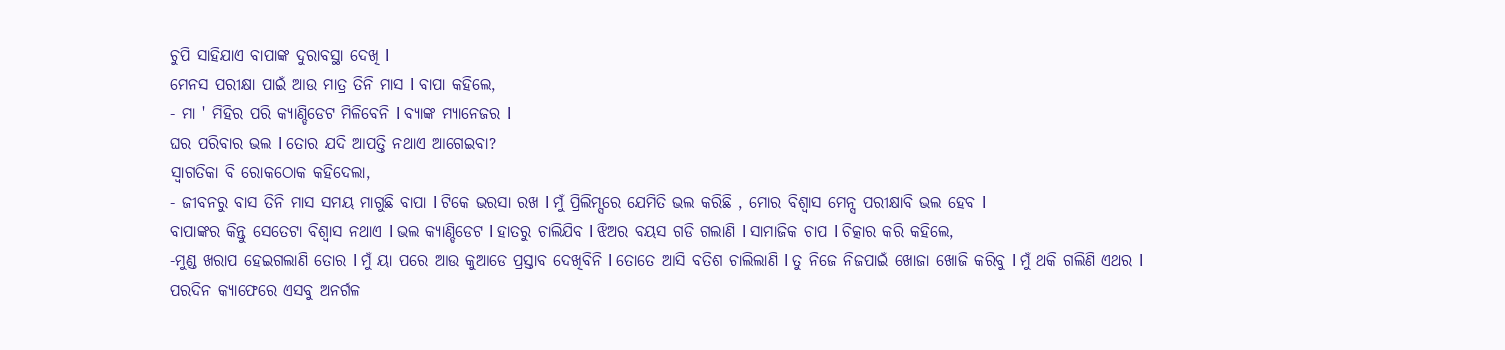ଚୁପି ସାହିଯାଏ ବାପାଙ୍କ ଦୁରାବସ୍ଥା ଦେଖି l
ମେନସ ପରୀକ୍ଷା ପାଇଁ ଆଉ ମାତ୍ର ତିନି ମାସ l ବାପା କହିଲେ,
- ମା ' ମିହିର ପରି କ୍ୟାଣ୍ଡିଡେଟ ମିଳିବେନି l ବ୍ୟାଙ୍କ ମ୍ୟାନେଜର l
ଘର ପରିବାର ଭଲ l ତୋର ଯଦି ଆପତ୍ତି ନଥାଏ ଆଗେଇବା?
ସ୍ଵାଗତିକା ବି ରୋକଠୋକ କହିଦେଲା,
- ଜୀବନରୁ ବାସ ତିନି ମାସ ସମୟ ମାଗୁଛି ବାପା l ଟିକେ ଭରସା ରଖ l ମୁଁ ପ୍ରିଲିମ୍ସରେ ଯେମିତି ଭଲ କରିଛି , ମୋର ବିଶ୍ୱାସ ମେନ୍ସ ପରୀକ୍ଷାବି ଭଲ ହେବ l
ବାପାଙ୍କର କିନ୍ତୁ ସେତେଟା ବିଶ୍ୱାସ ନଥାଏ l ଭଲ କ୍ୟାଣ୍ଡିଡେଟ l ହାତରୁ ଚାଲିଯିବ l ଝିଅର ବୟସ ଗଡି ଗଲାଣି l ସାମାଜିକ ଚାପ l ଚିତ୍କାର କରି କହିଲେ,
-ମୁଣ୍ଡ ଖରାପ ହେଇଗଲାଣି ତୋର l ମୁଁ ୟା ପରେ ଆଉ କୁଆଡେ ପ୍ରସ୍ତାବ ଦେଖିବିନି l ତୋତେ ଆସି ବତିଶ ଚାଲିଲାଣି l ତୁ ନିଜେ ନିଜପାଇଁ ଖୋଜା ଖୋଜି କରିବୁ l ମୁଁ ଥକି ଗଲିଣି ଏଥର l
ପରଦିନ କ୍ୟାଫେରେ ଏସବୁ ଅନର୍ଗଳ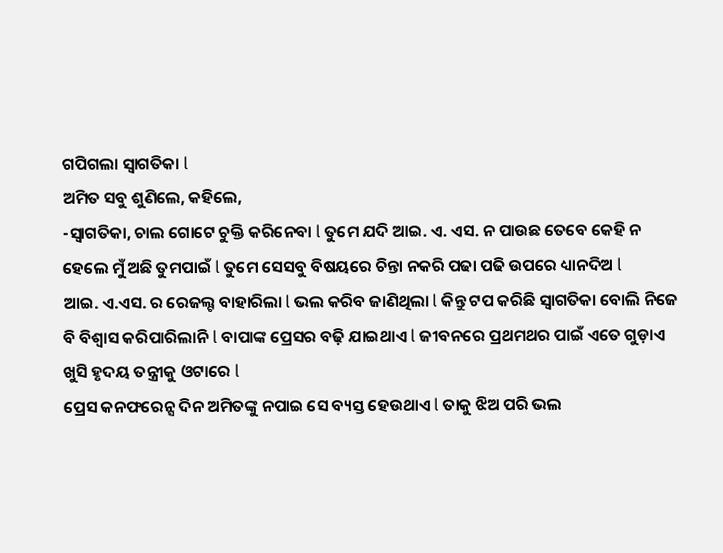ଗପିଗଲା ସ୍ଵାଗତିକା l
ଅମିତ ସବୁ ଶୁଣିଲେ, କହିଲେ,
-ସ୍ଵାଗତିକା, ଚାଲ ଗୋଟେ ଚୁକ୍ତି କରିନେବା l ତୁମେ ଯଦି ଆଇ. ଏ. ଏସ. ନ ପାଉଛ ତେବେ କେହି ନ ହେଲେ ମୁଁ ଅଛି ତୁମପାଇଁ l ତୁମେ ସେସବୁ ବିଷୟରେ ଚିନ୍ତା ନକରି ପଢା ପଢି ଉପରେ ଧ୍ୟାନଦିଅ l
ଆଇ. ଏ.ଏସ. ର ରେଜଲ୍ଟ ବାହାରିଲା l ଭଲ କରିବ ଜାଣିଥିଲା l କିନ୍ତୁ ଟପ କରିଛି ସ୍ଵାଗତିକା ବୋଲି ନିଜେ ବି ବିଶ୍ୱାସ କରିପାରିଲାନି l ବାପାଙ୍କ ପ୍ରେସର ବଢ଼ି ଯାଇଥାଏ l ଜୀବନରେ ପ୍ରଥମଥର ପାଇଁ ଏତେ ଗୁଡ଼ାଏ ଖୁସି ହୃଦୟ ତନ୍ତ୍ରୀକୁ ଓଟାରେ l
ପ୍ରେସ କନଫରେନ୍ସ ଦିନ ଅମିତଙ୍କୁ ନପାଇ ସେ ବ୍ୟସ୍ତ ହେଉଥାଏ l ତାକୁ ଝିଅ ପରି ଭଲ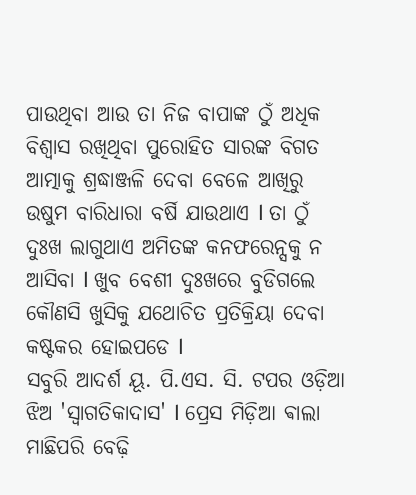ପାଉଥିବା ଆଉ ତା ନିଜ ବାପାଙ୍କ ଠୁଁ ଅଧିକ ବିଶ୍ୱାସ ରଖିଥିବା ପୁରୋହିତ ସାରଙ୍କ ବିଗତ ଆତ୍ମାକୁ ଶ୍ରଦ୍ଧାଞ୍ଜଳି ଦେବା ବେଳେ ଆଖିରୁ ଉଷୁମ ବାରିଧାରା ବର୍ଷି ଯାଉଥାଏ l ତା ଠୁଁ ଦୁଃଖ ଲାଗୁଥାଏ ଅମିତଙ୍କ କନଫରେନ୍ସକୁ ନ ଆସିବା l ଖୁବ ବେଶୀ ଦୁଃଖରେ ବୁଡିଗଲେ କୌଣସି ଖୁସିକୁ ଯଥୋଚିତ ପ୍ରତିକ୍ରିୟା ଦେବା କଷ୍ଟକର ହୋଇପଡେ l
ସବୁରି ଆଦର୍ଶ ୟୂ. ପି.ଏସ. ସି. ଟପର ଓଡ଼ିଆ ଝିଅ 'ସ୍ଵାଗତିକାଦାସ' l ପ୍ରେସ ମିଡ଼ିଆ ଵାଲା ମାଛିପରି ବେଢ଼ି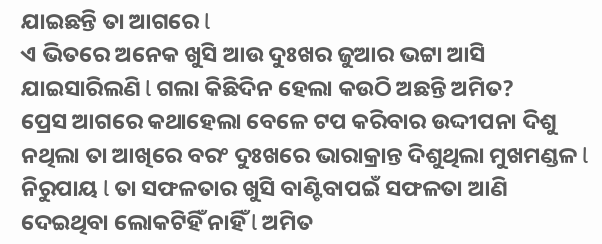ଯାଇଛନ୍ତି ତା ଆଗରେ l
ଏ ଭିତରେ ଅନେକ ଖୁସି ଆଉ ଦୁଃଖର ଜୁଆର ଭଟ୍ଟା ଆସି ଯାଇସାରିଲଣି l ଗଲା କିଛିଦିନ ହେଲା କଉଠି ଅଛନ୍ତି ଅମିତ?
ପ୍ରେସ ଆଗରେ କଥାହେଲା ବେଳେ ଟପ କରିବାର ଉଦ୍ଦୀପନା ଦିଶୁ ନଥିଲା ତା ଆଖିରେ ବରଂ ଦୁଃଖରେ ଭାରାକ୍ରାନ୍ତ ଦିଶୁଥିଲା ମୁଖମଣ୍ଡଳ l
ନିରୁପାୟ l ତା ସଫଳତାର ଖୁସି ବାଣ୍ଟିବାପଇଁ ସଫଳତା ଆଣି ଦେଇଥିବା ଲୋକଟିହିଁ ନାହିଁ l ଅମିତ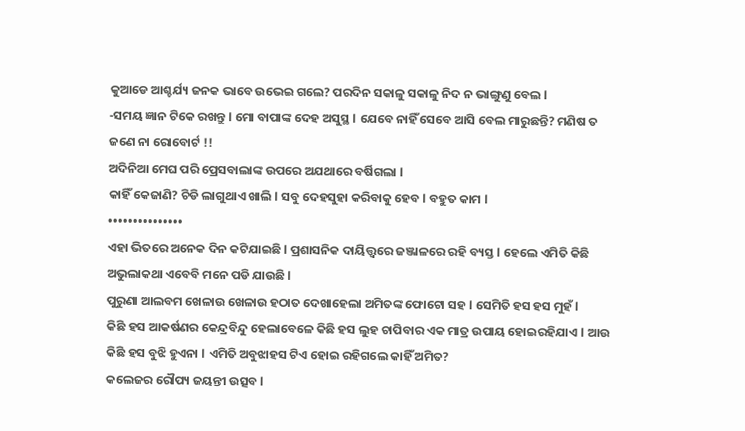କୁଆଡେ ଆଶ୍ଚର୍ଯ୍ୟ ଜନକ ଭାବେ ଉଭେଇ ଗଲେ? ପରଦିନ ସକାଳୁ ସକାଳୁ ନିଦ ନ ଭାଙ୍ଗୁଣୁ ବେଲ l
-ସମୟ ଜ୍ଞାନ ଟିକେ ରଖନ୍ତୁ l ମୋ ବାପାଙ୍କ ଦେହ ଅସୁସ୍ଥ l ଯେବେ ନାହିଁ ସେବେ ଆସି ବେଲ ମାରୁଛନ୍ତି? ମଣିଷ ତ ଜଣେ ନା ରୋବୋର୍ଟ !!
ଅଦିନିଆ ମେଘ ପରି ପ୍ରେସବାଲାଙ୍କ ଉପରେ ଅଯଥାରେ ବର୍ଷିଗଲା l
କାହିଁ କେଜାଣି? ଚିଡି ଲାଗୁଥାଏ ଖାଲି l ସବୁ ଦେହସୁହା କରିବାକୁ ହେବ l ବହୁତ କାମ l
•••••••••••••••
ଏହା ଭିତରେ ଅନେକ ଦିନ କଟିଯାଇଛି l ପ୍ରଶାସନିକ ଦାୟିତ୍ତ୍ୱରେ ଜଞ୍ଜାଳରେ ରହି ବ୍ୟସ୍ତ l ହେଲେ ଏମିତି କିଛି ଅଭୁଲାକଥା ଏବେବି ମନେ ପଡି ଯାଉଛି l
ପୁରୁଣା ଆଲବମ ଖେଳାଉ ଖେଳାଉ ହଠାତ ଦେଖାହେଲା ଅମିତଙ୍କ ଫୋଟୋ ସହ l ସେମିତି ହସ ହସ ମୁହଁ l
କିଛି ହସ ଆକର୍ଷଣର କେନ୍ଦ୍ରବିନ୍ଦୁ ହେଲାବେଳେ କିଛି ହସ ଲୁହ ଚାପିବାର ଏକ ମାତ୍ର ଉପାୟ ହୋଇରହିଯାଏ l ଆଉ କିଛି ହସ ବୁଝି ହୁଏନା l ଏମିତି ଅବୁଝାହସ ଟିଏ ହୋଇ ରହିଗଲେ କାହିଁ ଅମିତ?
କଲେଜର ରୌପ୍ୟ ଜୟନ୍ତୀ ଉତ୍ସବ l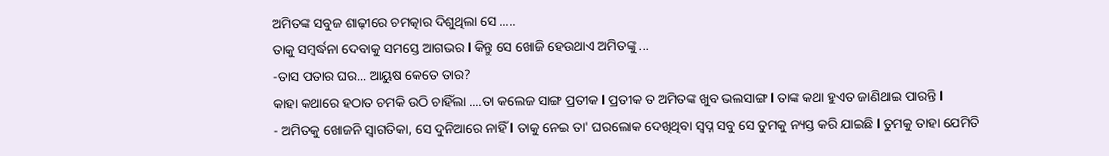ଅମିତଙ୍କ ସବୁଜ ଶାଢ଼ୀରେ ଚମତ୍କାର ଦିଶୁଥିଲା ସେ .....
ତାକୁ ସମ୍ବର୍ଦ୍ଧନା ଦେବାକୁ ସମସ୍ତେ ଆଗଭର l କିନ୍ତୁ ସେ ଖୋଜି ହେଉଥାଏ ଅମିତଙ୍କୁ ...
-ତାସ ପତାର ଘର... ଆୟୁଷ କେତେ ତାର?
କାହା କଥାରେ ହଠାତ ଚମକି ଉଠି ଚାହିଁଲା ....ତା କଲେଜ ସାଙ୍ଗ ପ୍ରତୀକ l ପ୍ରତୀକ ତ ଅମିତଙ୍କ ଖୁବ ଭଲସାଙ୍ଗ l ତାଙ୍କ କଥା ହୁଏତ ଜାଣିଥାଇ ପାରନ୍ତି l
- ଅମିତକୁ ଖୋଜନି ସ୍ଵାଗତିକା, ସେ ଦୁନିଆରେ ନାହିଁ l ତାକୁ ନେଇ ତା' ଘରଲୋକ ଦେଖିଥିବା ସ୍ବପ୍ନ ସବୁ ସେ ତୁମକୁ ନ୍ୟସ୍ତ କରି ଯାଇଛି l ତୁମକୁ ତାହା ଯେମିତି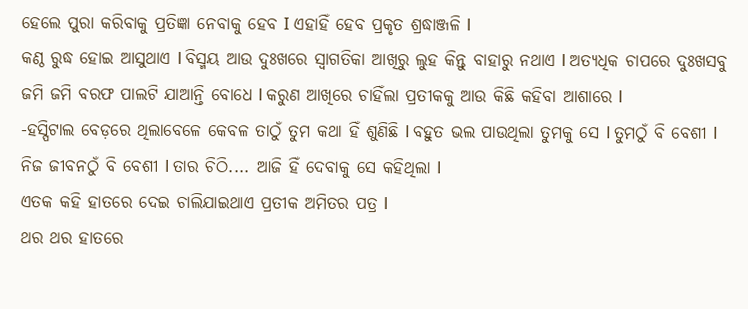ହେଲେ ପୁରା କରିବାକୁ ପ୍ରତିଜ୍ଞା ନେବାକୁ ହେବ I ଏହାହିଁ ହେବ ପ୍ରକୃତ ଶ୍ରଦ୍ଧାଞ୍ଜଳି l
କଣ୍ଠ ରୁଦ୍ଧ ହୋଇ ଆସୁଥାଏ l ବିସ୍ମୟ ଆଉ ଦୁଃଖରେ ସ୍ଵାଗତିକା ଆଖିରୁ ଲୁହ କିନ୍ତୁ ବାହାରୁ ନଥାଏ l ଅତ୍ୟଧିକ ଚାପରେ ଦୁଃଖସବୁ ଜମି ଜମି ବରଫ ପାଲଟି ଯାଆନ୍ତି ବୋଧେ l କରୁଣ ଆଖିରେ ଚାହିଁଲା ପ୍ରତୀକକୁ ଆଉ କିଛି କହିବା ଆଶାରେ l
-ହସ୍ପିଟାଲ ବେଡ଼ରେ ଥିଲାବେଳେ କେବଳ ତାଠୁଁ ତୁମ କଥା ହିଁ ଶୁଣିଛି l ବହୁତ ଭଲ ପାଉଥିଲା ତୁମକୁ ସେ l ତୁମଠୁଁ ବି ବେଶୀ l ନିଜ ଜୀବନଠୁଁ ବି ବେଶୀ l ତାର ଚିଠି.... ଆଜି ହିଁ ଦେବାକୁ ସେ କହିଥିଲା l
ଏତକ କହି ହାତରେ ଦେଇ ଚାଲିଯାଇଥାଏ ପ୍ରତୀକ ଅମିତର ପତ୍ର l
ଥର ଥର ହାତରେ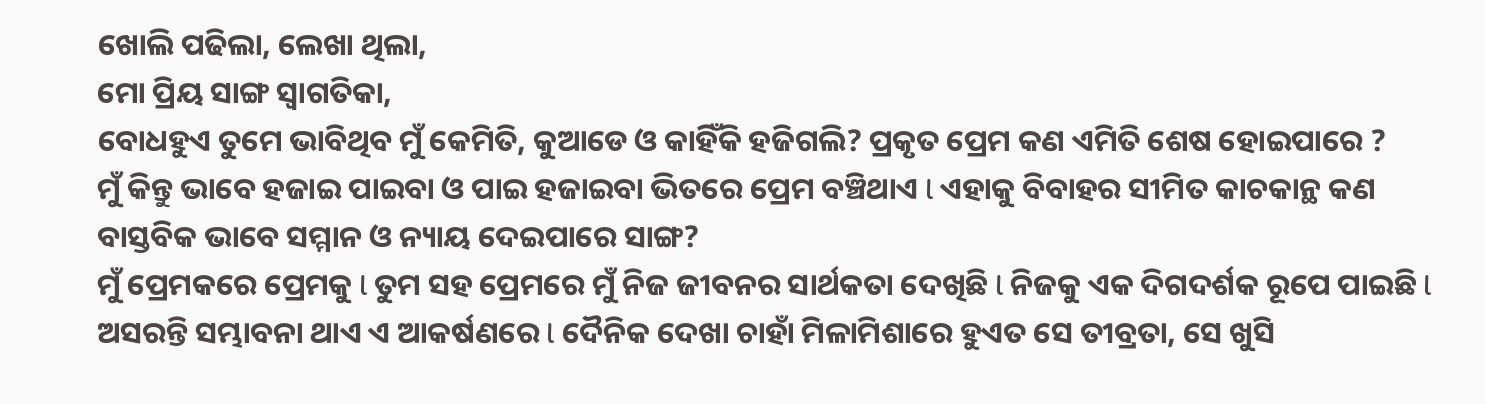ଖୋଲି ପଢିଲା, ଲେଖା ଥିଲା,
ମୋ ପ୍ରିୟ ସାଙ୍ଗ ସ୍ଵାଗତିକା,
ବୋଧହୁଏ ତୁମେ ଭାବିଥିବ ମୁଁ କେମିତି, କୁଆଡେ ଓ କାହିଁକି ହଜିଗଲି? ପ୍ରକୃତ ପ୍ରେମ କଣ ଏମିତି ଶେଷ ହୋଇପାରେ ?
ମୁଁ କିନ୍ତୁ ଭାବେ ହଜାଇ ପାଇବା ଓ ପାଇ ହଜାଇବା ଭିତରେ ପ୍ରେମ ବଞ୍ଚିଥାଏ l ଏହାକୁ ବିବାହର ସୀମିତ କାଚକାନ୍ଥ କଣ ବାସ୍ତବିକ ଭାବେ ସମ୍ମାନ ଓ ନ୍ୟାୟ ଦେଇପାରେ ସାଙ୍ଗ?
ମୁଁ ପ୍ରେମକରେ ପ୍ରେମକୁ l ତୁମ ସହ ପ୍ରେମରେ ମୁଁ ନିଜ ଜୀବନର ସାର୍ଥକତା ଦେଖିଛି l ନିଜକୁ ଏକ ଦିଗଦର୍ଶକ ରୂପେ ପାଇଛି l ଅସରନ୍ତି ସମ୍ଭାବନା ଥାଏ ଏ ଆକର୍ଷଣରେ l ଦୈନିକ ଦେଖା ଚାହାଁ ମିଳାମିଶାରେ ହୁଏତ ସେ ତୀବ୍ରତା, ସେ ଖୁସି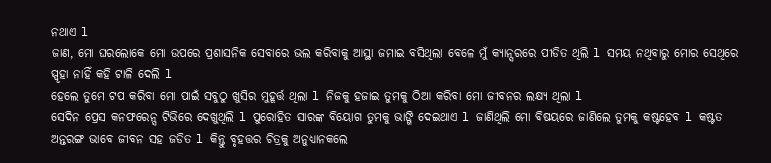ନଥାଏ l
ଜାଣ, ମୋ ଘରଲୋକେ ମୋ ଉପରେ ପ୍ରଶାସନିକ ସେବାରେ ଭଲ କରିବାକୁ ଆସ୍ଥା ଜମାଇ ବସିଥିଲା ବେଳେ ମୁଁ କ୍ୟାନ୍ସରରେ ପୀଡିତ ଥିଲି l ସମୟ ନଥିବାରୁ ମୋର ସେଥିରେ ସ୍ପୃହା ନାହିଁ କହି ଟାଳି ଦେଲି l
ହେଲେ ତୁମେ ଟପ କରିବା ମୋ ପାଇଁ ସବୁଠୁ ଖୁସିର ମୁହୂର୍ତ୍ତ ଥିଲା l ନିଜକୁ ହଜାଇ ତୁମକୁ ଠିଆ କରିବା ମୋ ଜୀବନର ଲକ୍ଷ୍ୟ ଥିଲା l
ସେଦିନ ପ୍ରେସ କନଫରେନ୍ସ ଟିଭିରେ ଦେଖୁଥିଲି l ପୁରୋହିତ ସାରଙ୍କ ବିୟୋଗ ତୁମକୁ ଭାଙ୍ଗି ଦେଇଥାଏ l ଜାଣିଥିଲି ମୋ ବିଷୟରେ ଜାଣିଲେ ତୁମକୁ କଷ୍ଟହେବ l କଷ୍ଟତ ଅନ୍ତରଙ୍ଗ ଭାବେ ଜୀବନ ସହ ଜଡିତ l କିନ୍ତୁ ବୃହତ୍ତର ଚିତ୍ରକୁ ଅନୁଧ୍ୟାନକଲେ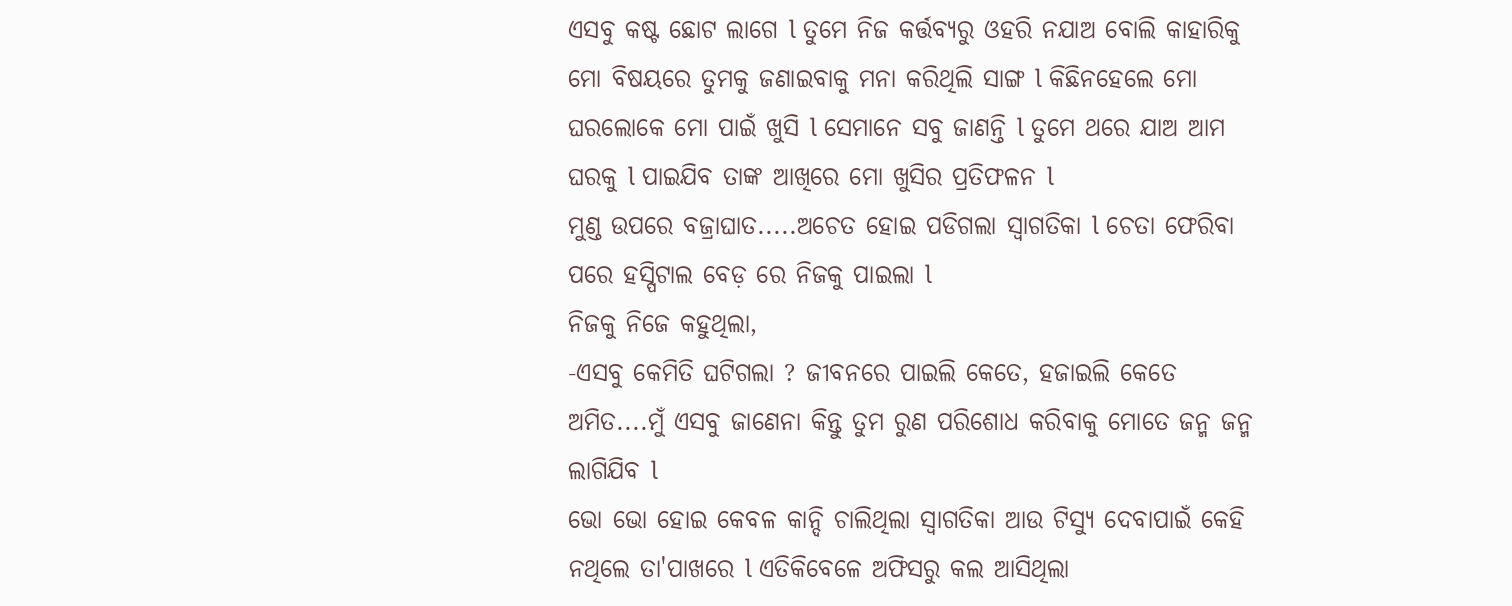ଏସବୁ କଷ୍ଟ ଛୋଟ ଲାଗେ l ତୁମେ ନିଜ କର୍ତ୍ତବ୍ୟରୁ ଓହରି ନଯାଅ ବୋଲି କାହାରିକୁ ମୋ ବିଷୟରେ ତୁମକୁ ଜଣାଇବାକୁ ମନା କରିଥିଲି ସାଙ୍ଗ l କିଛିନହେଲେ ମୋ ଘରଲୋକେ ମୋ ପାଇଁ ଖୁସି l ସେମାନେ ସବୁ ଜାଣନ୍ତି l ତୁମେ ଥରେ ଯାଅ ଆମ ଘରକୁ l ପାଇଯିବ ତାଙ୍କ ଆଖିରେ ମୋ ଖୁସିର ପ୍ରତିଫଳନ l
ମୁଣ୍ଡ ଉପରେ ବଜ୍ରାଘାତ.....ଅଚେତ ହୋଇ ପଡିଗଲା ସ୍ଵାଗତିକା l ଚେତା ଫେରିବା ପରେ ହସ୍ପିଟାଲ ବେଡ଼ ରେ ନିଜକୁ ପାଇଲା l
ନିଜକୁ ନିଜେ କହୁଥିଲା,
-ଏସବୁ କେମିତି ଘଟିଗଲା ? ଜୀବନରେ ପାଇଲି କେତେ, ହଜାଇଲି କେତେ ଅମିତ....ମୁଁ ଏସବୁ ଜାଣେନା କିନ୍ତୁ ତୁମ ରୁଣ ପରିଶୋଧ କରିବାକୁ ମୋତେ ଜନ୍ମ ଜନ୍ମ ଲାଗିଯିବ l
ଭୋ ଭୋ ହୋଇ କେବଳ କାନ୍ଦି ଚାଲିଥିଲା ସ୍ଵାଗତିକା ଆଉ ଟିସ୍ୟୁ ଦେବାପାଇଁ କେହି ନଥିଲେ ତା'ପାଖରେ l ଏତିକିବେଳେ ଅଫିସରୁ କଲ ଆସିଥିଲା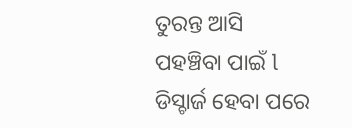ତୁରନ୍ତ ଆସି ପହଞ୍ଚିବା ପାଇଁ l ଡିସ୍ଚାର୍ଜ ହେବା ପରେ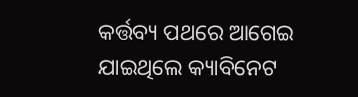କର୍ତ୍ତବ୍ୟ ପଥରେ ଆଗେଇ ଯାଇଥିଲେ କ୍ୟାବିନେଟ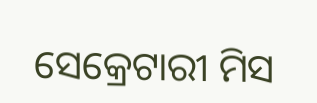ସେକ୍ରେଟାରୀ ମିସ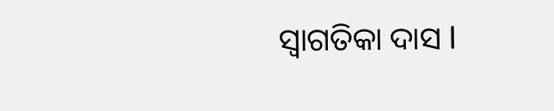ସ୍ଵାଗତିକା ଦାସ l